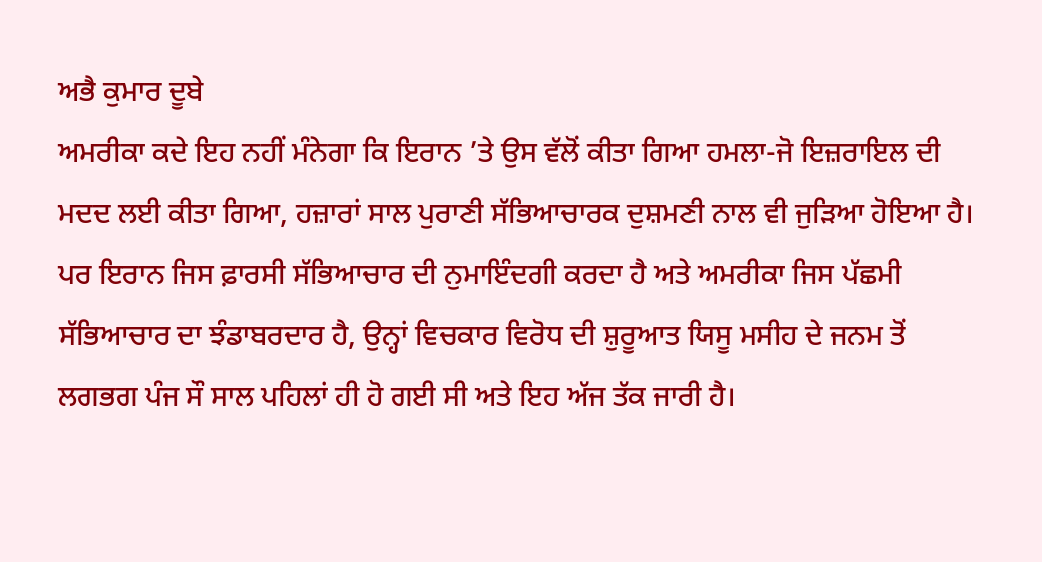ਅਭੈ ਕੁਮਾਰ ਦੂਬੇ
ਅਮਰੀਕਾ ਕਦੇ ਇਹ ਨਹੀਂ ਮੰਨੇਗਾ ਕਿ ਇਰਾਨ ’ਤੇ ਉਸ ਵੱਲੋਂ ਕੀਤਾ ਗਿਆ ਹਮਲਾ-ਜੋ ਇਜ਼ਰਾਇਲ ਦੀ ਮਦਦ ਲਈ ਕੀਤਾ ਗਿਆ, ਹਜ਼ਾਰਾਂ ਸਾਲ ਪੁਰਾਣੀ ਸੱਭਿਆਚਾਰਕ ਦੁਸ਼ਮਣੀ ਨਾਲ ਵੀ ਜੁੜਿਆ ਹੋਇਆ ਹੈ। ਪਰ ਇਰਾਨ ਜਿਸ ਫ਼ਾਰਸੀ ਸੱਭਿਆਚਾਰ ਦੀ ਨੁਮਾਇੰਦਗੀ ਕਰਦਾ ਹੈ ਅਤੇ ਅਮਰੀਕਾ ਜਿਸ ਪੱਛਮੀ ਸੱਭਿਆਚਾਰ ਦਾ ਝੰਡਾਬਰਦਾਰ ਹੈ, ਉਨ੍ਹਾਂ ਵਿਚਕਾਰ ਵਿਰੋਧ ਦੀ ਸ਼ੁਰੂਆਤ ਯਿਸੂ ਮਸੀਹ ਦੇ ਜਨਮ ਤੋਂ ਲਗਭਗ ਪੰਜ ਸੌ ਸਾਲ ਪਹਿਲਾਂ ਹੀ ਹੋ ਗਈ ਸੀ ਅਤੇ ਇਹ ਅੱਜ ਤੱਕ ਜਾਰੀ ਹੈ।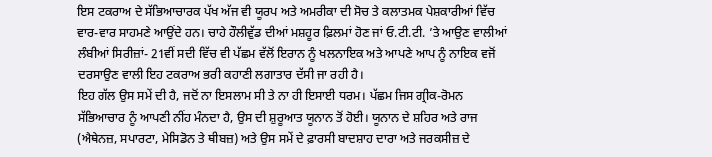ਇਸ ਟਕਰਾਅ ਦੇ ਸੱਭਿਆਚਾਰਕ ਪੱਖ ਅੱਜ ਵੀ ਯੂਰਪ ਅਤੇ ਅਮਰੀਕਾ ਦੀ ਸੋਚ ਤੇ ਕਲਾਤਮਕ ਪੇਸ਼ਕਾਰੀਆਂ ਵਿੱਚ ਵਾਰ-ਵਾਰ ਸਾਹਮਣੇ ਆਉਂਦੇ ਹਨ। ਚਾਹੇ ਹੌਲੀਵੁੱਡ ਦੀਆਂ ਮਸ਼ਹੂਰ ਫ਼ਿਲਮਾਂ ਹੋਣ ਜਾਂ ਓ.ਟੀ.ਟੀ. ’ਤੇ ਆਉਣ ਵਾਲੀਆਂ ਲੰਬੀਆਂ ਸਿਰੀਜ਼ਾਂ- 21ਵੀਂ ਸਦੀ ਵਿੱਚ ਵੀ ਪੱਛਮ ਵੱਲੋਂ ਇਰਾਨ ਨੂੰ ਖਲਨਾਇਕ ਅਤੇ ਆਪਣੇ ਆਪ ਨੂੰ ਨਾਇਕ ਵਜੋਂ ਦਰਸਾਉਣ ਵਾਲੀ ਇਹ ਟਕਰਾਅ ਭਰੀ ਕਹਾਣੀ ਲਗਾਤਾਰ ਦੱਸੀ ਜਾ ਰਹੀ ਹੈ।
ਇਹ ਗੱਲ ਉਸ ਸਮੇਂ ਦੀ ਹੈ, ਜਦੋਂ ਨਾ ਇਸਲਾਮ ਸੀ ਤੇ ਨਾ ਹੀ ਇਸਾਈ ਧਰਮ। ਪੱਛਮ ਜਿਸ ਗ੍ਰੀਕ-ਰੋਮਨ ਸੱਭਿਆਚਾਰ ਨੂੰ ਆਪਣੀ ਨੀਂਹ ਮੰਨਦਾ ਹੈ, ਉਸ ਦੀ ਸ਼ੁਰੂਆਤ ਯੂਨਾਨ ਤੋਂ ਹੋਈ। ਯੂਨਾਨ ਦੇ ਸ਼ਹਿਰ ਅਤੇ ਰਾਜ (ਐਥੇਨਜ਼, ਸਪਾਰਟਾ, ਮੇਸਿਡੋਨ ਤੇ ਥੀਬਜ਼) ਅਤੇ ਉਸ ਸਮੇਂ ਦੇ ਫ਼ਾਰਸੀ ਬਾਦਸ਼ਾਹ ਦਾਰਾ ਅਤੇ ਜਰਕਸੀਜ਼ ਦੇ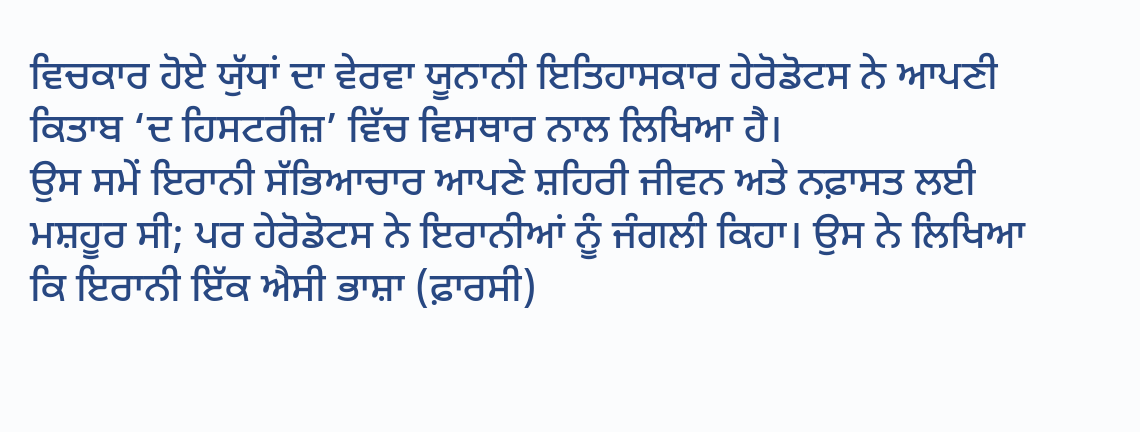ਵਿਚਕਾਰ ਹੋਏ ਯੁੱਧਾਂ ਦਾ ਵੇਰਵਾ ਯੂਨਾਨੀ ਇਤਿਹਾਸਕਾਰ ਹੇਰੋਡੋਟਸ ਨੇ ਆਪਣੀ ਕਿਤਾਬ ‘ਦ ਹਿਸਟਰੀਜ਼’ ਵਿੱਚ ਵਿਸਥਾਰ ਨਾਲ ਲਿਖਿਆ ਹੈ।
ਉਸ ਸਮੇਂ ਇਰਾਨੀ ਸੱਭਿਆਚਾਰ ਆਪਣੇ ਸ਼ਹਿਰੀ ਜੀਵਨ ਅਤੇ ਨਫ਼ਾਸਤ ਲਈ ਮਸ਼ਹੂਰ ਸੀ; ਪਰ ਹੇਰੋਡੋਟਸ ਨੇ ਇਰਾਨੀਆਂ ਨੂੰ ਜੰਗਲੀ ਕਿਹਾ। ਉਸ ਨੇ ਲਿਖਿਆ ਕਿ ਇਰਾਨੀ ਇੱਕ ਐਸੀ ਭਾਸ਼ਾ (ਫ਼ਾਰਸੀ)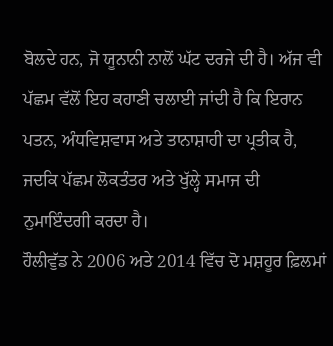ਬੋਲਦੇ ਹਨ, ਜੋ ਯੂਨਾਨੀ ਨਾਲੋਂ ਘੱਟ ਦਰਜੇ ਦੀ ਹੈ। ਅੱਜ ਵੀ ਪੱਛਮ ਵੱਲੋਂ ਇਹ ਕਹਾਣੀ ਚਲਾਈ ਜਾਂਦੀ ਹੈ ਕਿ ਇਰਾਨ ਪਤਨ, ਅੰਧਵਿਸ਼ਵਾਸ ਅਤੇ ਤਾਨਾਸ਼ਾਹੀ ਦਾ ਪ੍ਰਤੀਕ ਹੈ, ਜਦਕਿ ਪੱਛਮ ਲੋਕਤੰਤਰ ਅਤੇ ਖੁੱਲ੍ਹੇ ਸਮਾਜ ਦੀ ਨੁਮਾਇੰਦਗੀ ਕਰਦਾ ਹੈ।
ਹੌਲੀਵੁੱਡ ਨੇ 2006 ਅਤੇ 2014 ਵਿੱਚ ਦੋ ਮਸ਼ਹੂਰ ਫ਼ਿਲਮਾਂ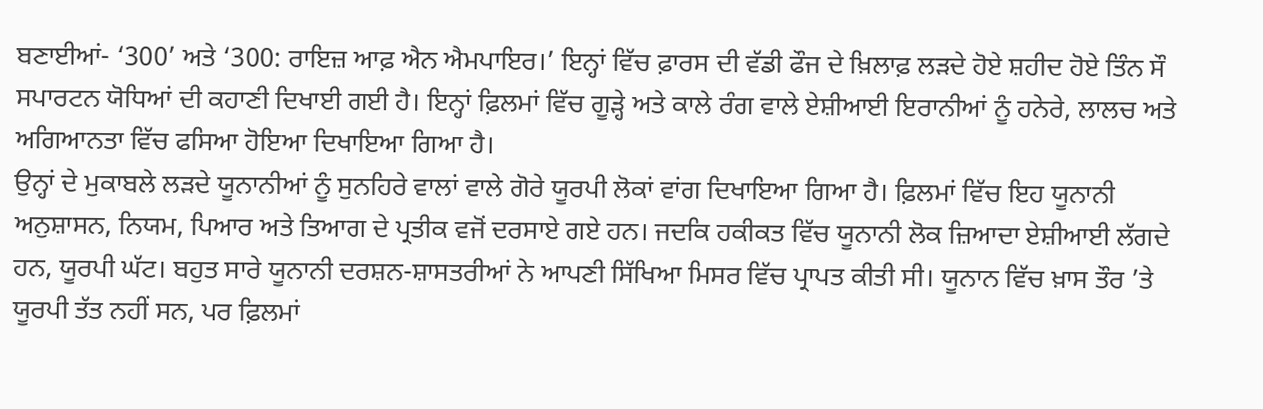ਬਣਾਈਆਂ- ‘300’ ਅਤੇ ‘300: ਰਾਇਜ਼ ਆਫ਼ ਐਨ ਐਮਪਾਇਰ।’ ਇਨ੍ਹਾਂ ਵਿੱਚ ਫ਼ਾਰਸ ਦੀ ਵੱਡੀ ਫੌਜ ਦੇ ਖ਼ਿਲਾਫ਼ ਲੜਦੇ ਹੋਏ ਸ਼ਹੀਦ ਹੋਏ ਤਿੰਨ ਸੌ ਸਪਾਰਟਨ ਯੋਧਿਆਂ ਦੀ ਕਹਾਣੀ ਦਿਖਾਈ ਗਈ ਹੈ। ਇਨ੍ਹਾਂ ਫ਼ਿਲਮਾਂ ਵਿੱਚ ਗੂੜ੍ਹੇ ਅਤੇ ਕਾਲੇ ਰੰਗ ਵਾਲੇ ਏਸ਼ੀਆਈ ਇਰਾਨੀਆਂ ਨੂੰ ਹਨੇਰੇ, ਲਾਲਚ ਅਤੇ ਅਗਿਆਨਤਾ ਵਿੱਚ ਫਸਿਆ ਹੋਇਆ ਦਿਖਾਇਆ ਗਿਆ ਹੈ।
ਉਨ੍ਹਾਂ ਦੇ ਮੁਕਾਬਲੇ ਲੜਦੇ ਯੂਨਾਨੀਆਂ ਨੂੰ ਸੁਨਹਿਰੇ ਵਾਲਾਂ ਵਾਲੇ ਗੋਰੇ ਯੂਰਪੀ ਲੋਕਾਂ ਵਾਂਗ ਦਿਖਾਇਆ ਗਿਆ ਹੈ। ਫ਼ਿਲਮਾਂ ਵਿੱਚ ਇਹ ਯੂਨਾਨੀ ਅਨੁਸ਼ਾਸਨ, ਨਿਯਮ, ਪਿਆਰ ਅਤੇ ਤਿਆਗ ਦੇ ਪ੍ਰਤੀਕ ਵਜੋਂ ਦਰਸਾਏ ਗਏ ਹਨ। ਜਦਕਿ ਹਕੀਕਤ ਵਿੱਚ ਯੂਨਾਨੀ ਲੋਕ ਜ਼ਿਆਦਾ ਏਸ਼ੀਆਈ ਲੱਗਦੇ ਹਨ, ਯੂਰਪੀ ਘੱਟ। ਬਹੁਤ ਸਾਰੇ ਯੂਨਾਨੀ ਦਰਸ਼ਨ-ਸ਼ਾਸਤਰੀਆਂ ਨੇ ਆਪਣੀ ਸਿੱਖਿਆ ਮਿਸਰ ਵਿੱਚ ਪ੍ਰਾਪਤ ਕੀਤੀ ਸੀ। ਯੂਨਾਨ ਵਿੱਚ ਖ਼ਾਸ ਤੌਰ ’ਤੇ ਯੂਰਪੀ ਤੱਤ ਨਹੀਂ ਸਨ, ਪਰ ਫ਼ਿਲਮਾਂ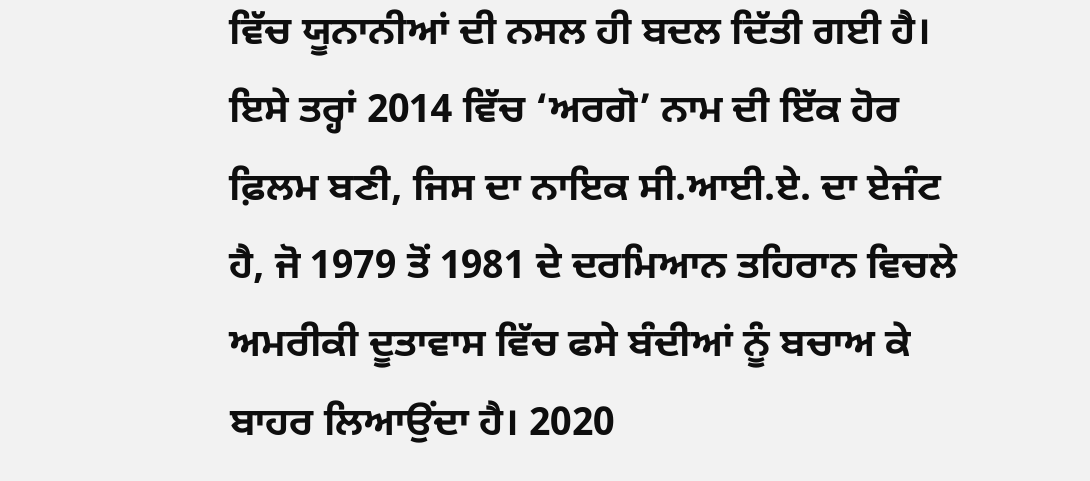ਵਿੱਚ ਯੂਨਾਨੀਆਂ ਦੀ ਨਸਲ ਹੀ ਬਦਲ ਦਿੱਤੀ ਗਈ ਹੈ।
ਇਸੇ ਤਰ੍ਹਾਂ 2014 ਵਿੱਚ ‘ਅਰਗੋ’ ਨਾਮ ਦੀ ਇੱਕ ਹੋਰ ਫ਼ਿਲਮ ਬਣੀ, ਜਿਸ ਦਾ ਨਾਇਕ ਸੀ.ਆਈ.ਏ. ਦਾ ਏਜੰਟ ਹੈ, ਜੋ 1979 ਤੋਂ 1981 ਦੇ ਦਰਮਿਆਨ ਤਹਿਰਾਨ ਵਿਚਲੇ ਅਮਰੀਕੀ ਦੂਤਾਵਾਸ ਵਿੱਚ ਫਸੇ ਬੰਦੀਆਂ ਨੂੰ ਬਚਾਅ ਕੇ ਬਾਹਰ ਲਿਆਉਂਦਾ ਹੈ। 2020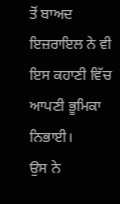ਤੋਂ ਬਾਅਦ ਇਜ਼ਰਾਇਲ ਨੇ ਵੀ ਇਸ ਕਹਾਣੀ ਵਿੱਚ ਆਪਣੀ ਭੂਮਿਕਾ ਨਿਭਾਈ।
ਉਸ ਨੇ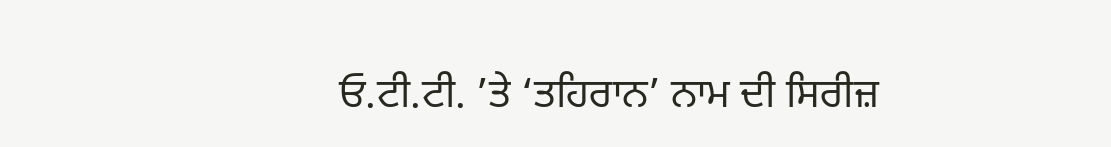ਓ.ਟੀ.ਟੀ. ’ਤੇ ‘ਤਹਿਰਾਨ’ ਨਾਮ ਦੀ ਸਿਰੀਜ਼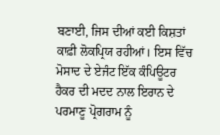ਬਣਾਈ, ਜਿਸ ਦੀਆਂ ਕਈ ਕਿਸ਼ਤਾਂ ਕਾਫ਼ੀ ਲੋਕਪ੍ਰਿਯ ਰਹੀਆਂ। ਇਸ ਵਿੱਚ ਮੋਸਾਦ ਦੇ ਏਜੰਟ ਇੱਕ ਕੰਪਿਊਟਰ ਹੈਕਰ ਦੀ ਮਦਦ ਨਾਲ ਇਰਾਨ ਦੇ ਪਰਮਾਣੂ ਪ੍ਰੋਗਰਾਮ ਨੂੰ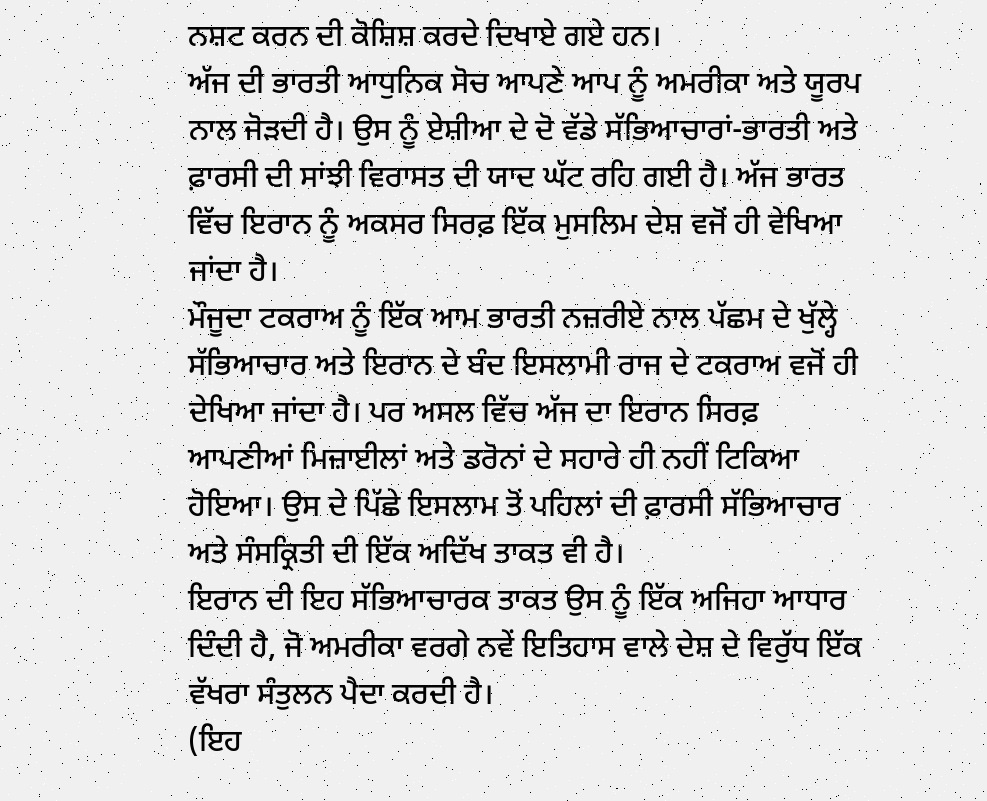ਨਸ਼ਟ ਕਰਨ ਦੀ ਕੋਸ਼ਿਸ਼ ਕਰਦੇ ਦਿਖਾਏ ਗਏ ਹਨ।
ਅੱਜ ਦੀ ਭਾਰਤੀ ਆਧੁਨਿਕ ਸੋਚ ਆਪਣੇ ਆਪ ਨੂੰ ਅਮਰੀਕਾ ਅਤੇ ਯੂਰਪ ਨਾਲ ਜੋੜਦੀ ਹੈ। ਉਸ ਨੂੰ ਏਸ਼ੀਆ ਦੇ ਦੋ ਵੱਡੇ ਸੱਭਿਆਚਾਰਾਂ-ਭਾਰਤੀ ਅਤੇ ਫ਼ਾਰਸੀ ਦੀ ਸਾਂਝੀ ਵਿਰਾਸਤ ਦੀ ਯਾਦ ਘੱਟ ਰਹਿ ਗਈ ਹੈ। ਅੱਜ ਭਾਰਤ ਵਿੱਚ ਇਰਾਨ ਨੂੰ ਅਕਸਰ ਸਿਰਫ਼ ਇੱਕ ਮੁਸਲਿਮ ਦੇਸ਼ ਵਜੋਂ ਹੀ ਵੇਖਿਆ ਜਾਂਦਾ ਹੈ।
ਮੌਜੂਦਾ ਟਕਰਾਅ ਨੂੰ ਇੱਕ ਆਮ ਭਾਰਤੀ ਨਜ਼ਰੀਏ ਨਾਲ ਪੱਛਮ ਦੇ ਖੁੱਲ੍ਹੇ ਸੱਭਿਆਚਾਰ ਅਤੇ ਇਰਾਨ ਦੇ ਬੰਦ ਇਸਲਾਮੀ ਰਾਜ ਦੇ ਟਕਰਾਅ ਵਜੋਂ ਹੀ ਦੇਖਿਆ ਜਾਂਦਾ ਹੈ। ਪਰ ਅਸਲ ਵਿੱਚ ਅੱਜ ਦਾ ਇਰਾਨ ਸਿਰਫ਼ ਆਪਣੀਆਂ ਮਿਜ਼ਾਈਲਾਂ ਅਤੇ ਡਰੋਨਾਂ ਦੇ ਸਹਾਰੇ ਹੀ ਨਹੀਂ ਟਿਕਿਆ ਹੋਇਆ। ਉਸ ਦੇ ਪਿੱਛੇ ਇਸਲਾਮ ਤੋਂ ਪਹਿਲਾਂ ਦੀ ਫ਼ਾਰਸੀ ਸੱਭਿਆਚਾਰ ਅਤੇ ਸੰਸਕ੍ਰਿਤੀ ਦੀ ਇੱਕ ਅਦਿੱਖ ਤਾਕਤ ਵੀ ਹੈ।
ਇਰਾਨ ਦੀ ਇਹ ਸੱਭਿਆਚਾਰਕ ਤਾਕਤ ਉਸ ਨੂੰ ਇੱਕ ਅਜਿਹਾ ਆਧਾਰ ਦਿੰਦੀ ਹੈ, ਜੋ ਅਮਰੀਕਾ ਵਰਗੇ ਨਵੇਂ ਇਤਿਹਾਸ ਵਾਲੇ ਦੇਸ਼ ਦੇ ਵਿਰੁੱਧ ਇੱਕ ਵੱਖਰਾ ਸੰਤੁਲਨ ਪੈਦਾ ਕਰਦੀ ਹੈ।
(ਇਹ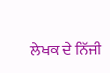ਲੇਖਕ ਦੇ ਨਿੱਜੀ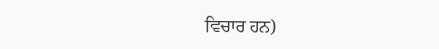ਵਿਚਾਰ ਹਨ)